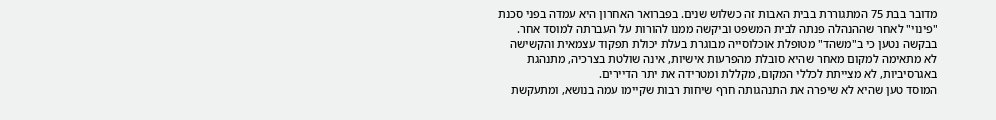מדובר בבת 75 המתגוררת בבית האבות זה כשלוש שנים. בפברואר האחרון היא עמדה בפני סכנת "פינוי" לאחר שההנהלה פנתה לבית המשפט וביקשה ממנו להורות על העברתה למוסד אחר.
בבקשה נטען כי ב"משהד" מטופלת אוכלוסייה מבוגרת בעלת יכולת תפקוד עצמאית והקשישה לא מתאימה למקום מאחר שהיא סובלת מהפרעות אישיות, אינה שולטת בצרכיה, מתנהגת באגרסיביות, לא מצייתת לכללי המקום, מקללת ומטרידה את יתר הדיירים.
המוסד טען שהיא לא שיפרה את התנהגותה חרף שיחות רבות שקיימו עמה בנושא, ומתעקשת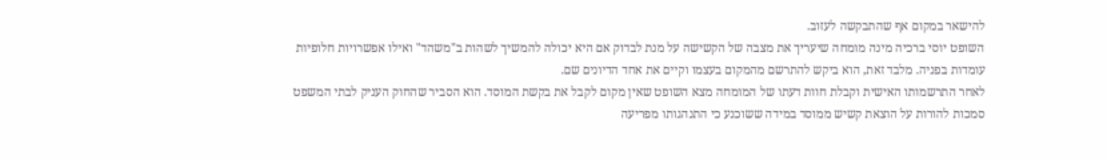להישאר במקום אף שהתבקשה לעזוב.
השופט יוסי ברכיה מינה מומחה שיעריך את מצבה של הקשישה על מנת לבדוק אם היא יכולה להמשיך לשהות ב"משהד" ואילו אפשרויות חלופיות עומדות בפניה. מלבד זאת, הוא ביקש להתרשם מהמקום בעצמו וקיים את אחד הדיונים שם.
לאחר התרשמותו האישית וקבלת חוות דעתו של המומחה מצא השופט שאין מקום לקבל את בקשת המוסד. הוא הסביר שהחוק העניק לבתי המשפט סמכות להורות על הוצאת קשיש ממוסד במידה ששוכנע כי התנהגותו מפריעה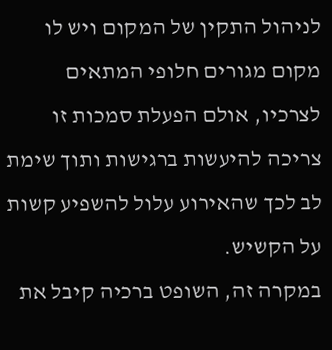לניהול התקין של המקום ויש לו מקום מגורים חלופי המתאים לצרכיו, אולם הפעלת סמכות זו צריכה להיעשות ברגישות ותוך שימת לב לכך שהאירוע עלול להשפיע קשות על הקשיש.
במקרה זה, השופט ברכיה קיבל את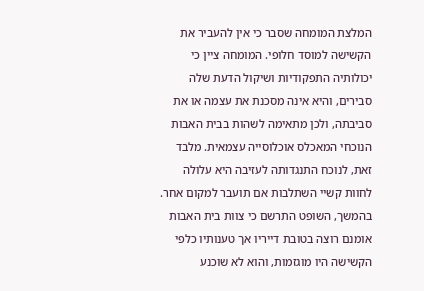המלצת המומחה שסבר כי אין להעביר את הקשישה למוסד חלופי. המומחה ציין כי יכולותיה התפקודיות ושיקול הדעת שלה סבירים, והיא אינה מסכנת את עצמה או את סביבתה, ולכן מתאימה לשהות בבית האבות הנוכחי המאכלס אוכלוסייה עצמאית. מלבד זאת, לנוכח התנגדותה לעזיבה היא עלולה לחוות קשיי השתלבות אם תועבר למקום אחר.
בהמשך, השופט התרשם כי צוות בית האבות אומנם רוצה בטובת דייריו אך טענותיו כלפי הקשישה היו מוגזמות, והוא לא שוכנע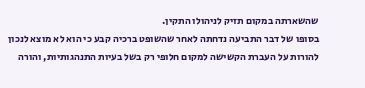שהשארתה במקום תזיק לניהולו התקין.
בסופו של דבר התביעה נדחתה לאחר שהשופט ברכיה קבע כי הוא לא מוצא לנכון להורות על העברת הקשישה למקום חלופי רק בשל בעיות התנהגותיות, והורה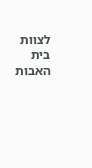לצוות בית האבות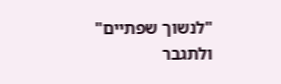"לנשוך שפתיים" ולתגבר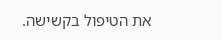את הטיפול בקשישה.